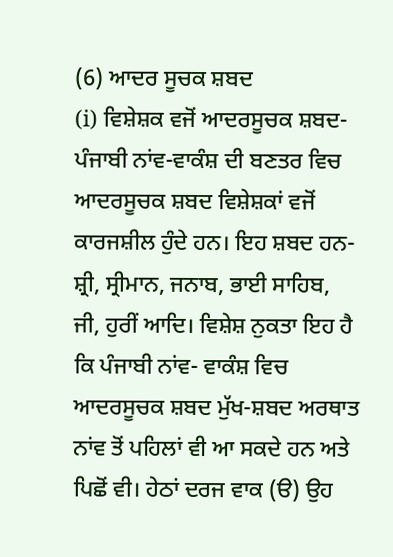(6) ਆਦਰ ਸੂਚਕ ਸ਼ਬਦ
(i) ਵਿਸ਼ੇਸ਼ਕ ਵਜੋਂ ਆਦਰਸੂਚਕ ਸ਼ਬਦ- ਪੰਜਾਬੀ ਨਾਂਵ-ਵਾਕੰਸ਼ ਦੀ ਬਣਤਰ ਵਿਚ ਆਦਰਸੂਚਕ ਸ਼ਬਦ ਵਿਸ਼ੇਸ਼ਕਾਂ ਵਜੋਂ ਕਾਰਜਸ਼ੀਲ ਹੁੰਦੇ ਹਨ। ਇਹ ਸ਼ਬਦ ਹਨ- ਸ਼੍ਰੀ, ਸ੍ਰੀਮਾਨ, ਜਨਾਬ, ਭਾਈ ਸਾਹਿਬ, ਜੀ, ਹੁਰੀਂ ਆਦਿ। ਵਿਸ਼ੇਸ਼ ਨੁਕਤਾ ਇਹ ਹੈ ਕਿ ਪੰਜਾਬੀ ਨਾਂਵ- ਵਾਕੰਸ਼ ਵਿਚ ਆਦਰਸੂਚਕ ਸ਼ਬਦ ਮੁੱਖ-ਸ਼ਬਦ ਅਰਥਾਤ ਨਾਂਵ ਤੋਂ ਪਹਿਲਾਂ ਵੀ ਆ ਸਕਦੇ ਹਨ ਅਤੇ ਪਿਛੋਂ ਵੀ। ਹੇਠਾਂ ਦਰਜ ਵਾਕ (ੳ) ਉਹ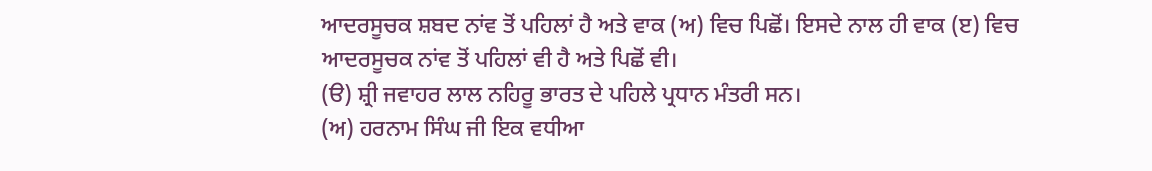ਆਦਰਸੂਚਕ ਸ਼ਬਦ ਨਾਂਵ ਤੋਂ ਪਹਿਲਾਂ ਹੈ ਅਤੇ ਵਾਕ (ਅ) ਵਿਚ ਪਿਛੋਂ। ਇਸਦੇ ਨਾਲ ਹੀ ਵਾਕ (ੲ) ਵਿਚ ਆਦਰਸੂਚਕ ਨਾਂਵ ਤੋਂ ਪਹਿਲਾਂ ਵੀ ਹੈ ਅਤੇ ਪਿਛੋਂ ਵੀ।
(ੳ) ਸ਼੍ਰੀ ਜਵਾਹਰ ਲਾਲ ਨਹਿਰੂ ਭਾਰਤ ਦੇ ਪਹਿਲੇ ਪ੍ਰਧਾਨ ਮੰਤਰੀ ਸਨ।
(ਅ) ਹਰਨਾਮ ਸਿੰਘ ਜੀ ਇਕ ਵਧੀਆ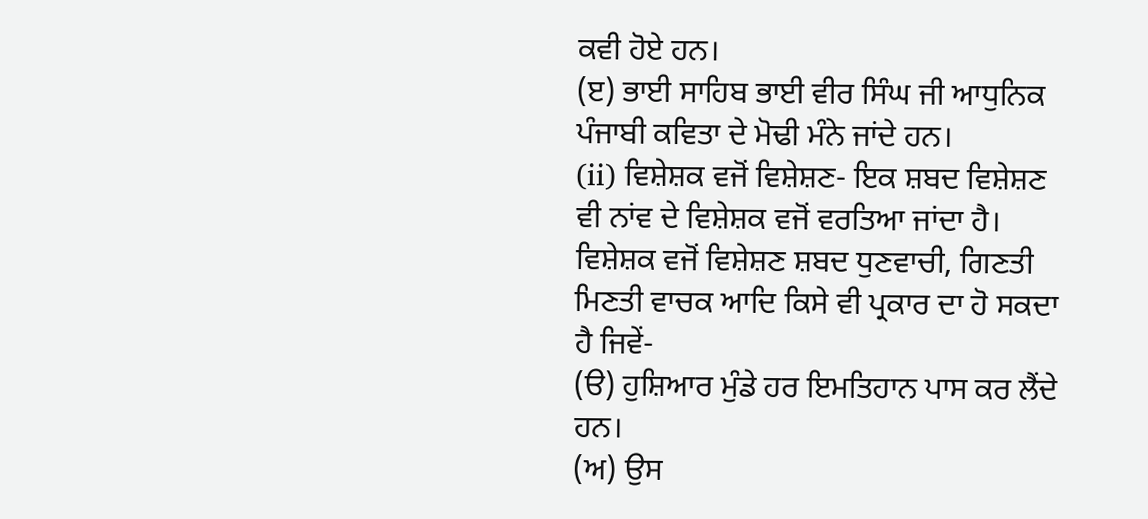ਕਵੀ ਹੋਏ ਹਨ।
(ੲ) ਭਾਈ ਸਾਹਿਬ ਭਾਈ ਵੀਰ ਸਿੰਘ ਜੀ ਆਧੁਨਿਕ ਪੰਜਾਬੀ ਕਵਿਤਾ ਦੇ ਮੋਢੀ ਮੰਨੇ ਜਾਂਦੇ ਹਨ।
(ii) ਵਿਸ਼ੇਸ਼ਕ ਵਜੋਂ ਵਿਸ਼ੇਸ਼ਣ- ਇਕ ਸ਼ਬਦ ਵਿਸ਼ੇਸ਼ਣ ਵੀ ਨਾਂਵ ਦੇ ਵਿਸ਼ੇਸ਼ਕ ਵਜੋਂ ਵਰਤਿਆ ਜਾਂਦਾ ਹੈ। ਵਿਸ਼ੇਸ਼ਕ ਵਜੋਂ ਵਿਸ਼ੇਸ਼ਣ ਸ਼ਬਦ ਧੁਣਵਾਚੀ, ਗਿਣਤੀ ਮਿਣਤੀ ਵਾਚਕ ਆਦਿ ਕਿਸੇ ਵੀ ਪ੍ਰਕਾਰ ਦਾ ਹੋ ਸਕਦਾ ਹੈ ਜਿਵੇਂ-
(ੳ) ਹੁਸ਼ਿਆਰ ਮੁੰਡੇ ਹਰ ਇਮਤਿਹਾਨ ਪਾਸ ਕਰ ਲੈਂਦੇ ਹਨ।
(ਅ) ਉਸ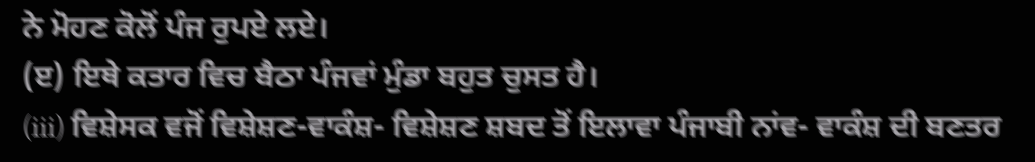ਨੇ ਮੋਹਣ ਕੋਲੋਂ ਪੰਜ ਰੁਪਏ ਲਏ।
(ੲ) ਇਥੇ ਕਤਾਰ ਵਿਚ ਬੈਠਾ ਪੰਜਵਾਂ ਮੁੰਡਾ ਬਹੁਤ ਚੁਸਤ ਹੈ।
(iii) ਵਿਸ਼ੇਸਕ ਵਜੋਂ ਵਿਸ਼ੇਸ਼ਣ-ਵਾਕੰਸ਼- ਵਿਸ਼ੇਸ਼ਣ ਸ਼ਬਦ ਤੋਂ ਇਲਾਵਾ ਪੰਜਾਬੀ ਨਾਂਵ- ਵਾਕੰਸ਼ ਦੀ ਬਣਤਰ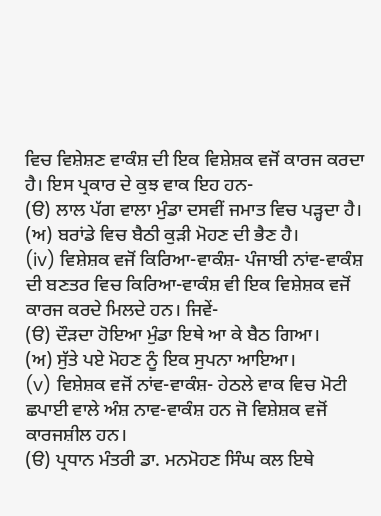ਵਿਚ ਵਿਸ਼ੇਸ਼ਣ ਵਾਕੰਸ਼ ਦੀ ਇਕ ਵਿਸ਼ੇਸ਼ਕ ਵਜੋਂ ਕਾਰਜ ਕਰਦਾ ਹੈ। ਇਸ ਪ੍ਰਕਾਰ ਦੇ ਕੁਝ ਵਾਕ ਇਹ ਹਨ-
(ੳ) ਲਾਲ ਪੱਗ ਵਾਲਾ ਮੁੰਡਾ ਦਸਵੀਂ ਜਮਾਤ ਵਿਚ ਪੜ੍ਹਦਾ ਹੈ।
(ਅ) ਬਰਾਂਡੇ ਵਿਚ ਬੈਠੀ ਕੁੜੀ ਮੋਹਣ ਦੀ ਭੈਣ ਹੈ।
(iv) ਵਿਸ਼ੇਸ਼ਕ ਵਜੋਂ ਕਿਰਿਆ-ਵਾਕੰਸ਼- ਪੰਜਾਬੀ ਨਾਂਵ-ਵਾਕੰਸ਼ ਦੀ ਬਣਤਰ ਵਿਚ ਕਿਰਿਆ-ਵਾਕੰਸ਼ ਵੀ ਇਕ ਵਿਸ਼ੇਸ਼ਕ ਵਜੋਂ ਕਾਰਜ ਕਰਦੇ ਮਿਲਦੇ ਹਨ। ਜਿਵੇਂ-
(ੳ) ਦੌੜਦਾ ਹੋਇਆ ਮੁੰਡਾ ਇਥੇ ਆ ਕੇ ਬੈਠ ਗਿਆ।
(ਅ) ਸੁੱਤੇ ਪਏ ਮੋਹਣ ਨੂੰ ਇਕ ਸੁਪਨਾ ਆਇਆ।
(v) ਵਿਸ਼ੇਸ਼ਕ ਵਜੋਂ ਨਾਂਵ-ਵਾਕੰਸ਼- ਹੇਠਲੇ ਵਾਕ ਵਿਚ ਮੋਟੀ ਛਪਾਈ ਵਾਲੇ ਅੰਸ਼ ਨਾਵ-ਵਾਕੰਸ਼ ਹਨ ਜੋ ਵਿਸ਼ੇਸ਼ਕ ਵਜੋਂ ਕਾਰਜਸ਼ੀਲ ਹਨ।
(ੳ) ਪ੍ਰਧਾਨ ਮੰਤਰੀ ਡਾ. ਮਨਮੋਹਣ ਸਿੰਘ ਕਲ ਇਥੇ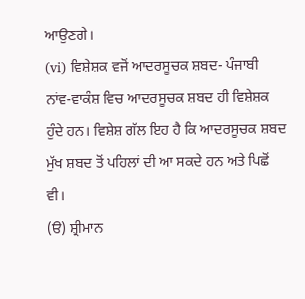ਆਉਣਗੇ।
(vi) ਵਿਸ਼ੇਸ਼ਕ ਵਜੋਂ ਆਦਰਸੂਚਕ ਸ਼ਬਦ- ਪੰਜਾਬੀ ਨਾਂਵ-ਵਾਕੰਸ਼ ਵਿਚ ਆਦਰਸੂਚਕ ਸ਼ਬਦ ਹੀ ਵਿਸ਼ੇਸ਼ਕ ਹੁੰਦੇ ਹਨ। ਵਿਸ਼ੇਸ਼ ਗੱਲ ਇਹ ਹੈ ਕਿ ਆਦਰਸੂਚਕ ਸ਼ਬਦ ਮੁੱਖ ਸ਼ਬਦ ਤੋਂ ਪਹਿਲਾਂ ਦੀ ਆ ਸਕਦੇ ਹਨ ਅਤੇ ਪਿਛੋਂ ਵੀ।
(ੳ) ਸ਼੍ਰੀਮਾਨ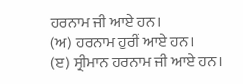ਹਰਨਾਮ ਜੀ ਆਏ ਹਨ।
(ਅ) ਹਰਨਾਮ ਹੁਰੀਂ ਆਏ ਹਨ।
(ੲ) ਸ੍ਰੀਮਾਨ ਹਰਨਾਮ ਜੀ ਆਏ ਹਨ।